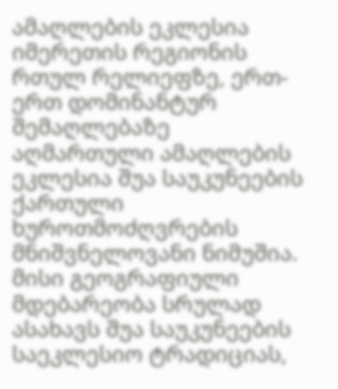ამაღლების ეკლესია
იმერეთის რეგიონის რთულ რელიეფზე, ერთ-ერთ დომინანტურ შემაღლებაზე აღმართული ამაღლების ეკლესია შუა საუკუნეების ქართული ხუროთმოძღვრების მნიშვნელოვანი ნიმუშია. მისი გეოგრაფიული მდებარეობა სრულად ასახავს შუა საუკუნეების საეკლესიო ტრადიციას,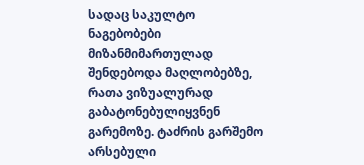სადაც საკულტო ნაგებობები მიზანმიმართულად შენდებოდა მაღლობებზე, რათა ვიზუალურად გაბატონებულიყვნენ გარემოზე. ტაძრის გარშემო არსებული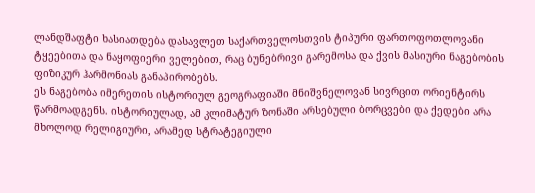ლანდშაფტი ხასიათდება დასავლეთ საქართველოსთვის ტიპური ფართოფოთლოვანი ტყეებითა და ნაყოფიერი ველებით, რაც ბუნებრივი გარემოსა და ქვის მასიური ნაგებობის ფიზიკურ ჰარმონიას განაპირობებს.
ეს ნაგებობა იმერეთის ისტორიულ გეოგრაფიაში მნიშვნელოვან სივრცით ორიენტირს წარმოადგენს. ისტორიულად, ამ კლიმატურ ზონაში არსებული ბორცვები და ქედები არა მხოლოდ რელიგიური, არამედ სტრატეგიული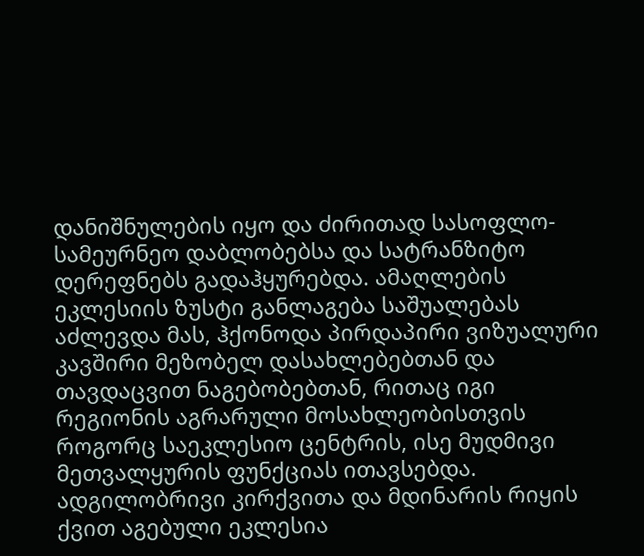დანიშნულების იყო და ძირითად სასოფლო-სამეურნეო დაბლობებსა და სატრანზიტო დერეფნებს გადაჰყურებდა. ამაღლების ეკლესიის ზუსტი განლაგება საშუალებას აძლევდა მას, ჰქონოდა პირდაპირი ვიზუალური კავშირი მეზობელ დასახლებებთან და თავდაცვით ნაგებობებთან, რითაც იგი რეგიონის აგრარული მოსახლეობისთვის როგორც საეკლესიო ცენტრის, ისე მუდმივი მეთვალყურის ფუნქციას ითავსებდა.
ადგილობრივი კირქვითა და მდინარის რიყის ქვით აგებული ეკლესია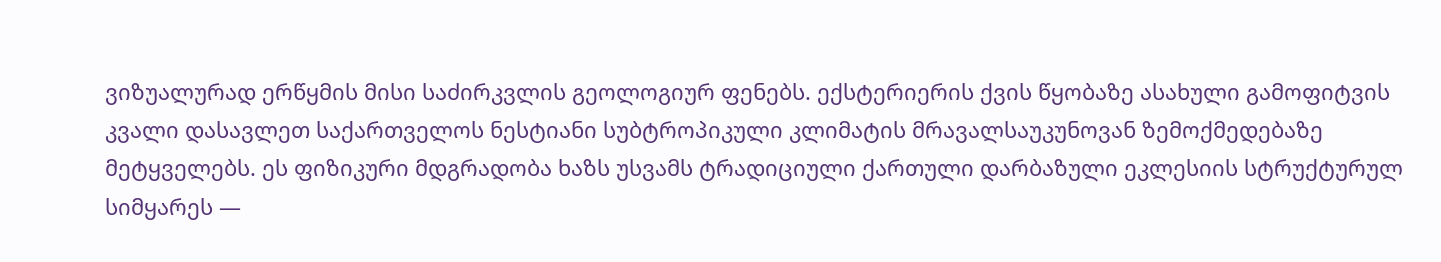ვიზუალურად ერწყმის მისი საძირკვლის გეოლოგიურ ფენებს. ექსტერიერის ქვის წყობაზე ასახული გამოფიტვის კვალი დასავლეთ საქართველოს ნესტიანი სუბტროპიკული კლიმატის მრავალსაუკუნოვან ზემოქმედებაზე მეტყველებს. ეს ფიზიკური მდგრადობა ხაზს უსვამს ტრადიციული ქართული დარბაზული ეკლესიის სტრუქტურულ სიმყარეს —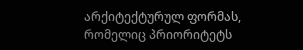არქიტექტურულ ფორმას, რომელიც პრიორიტეტს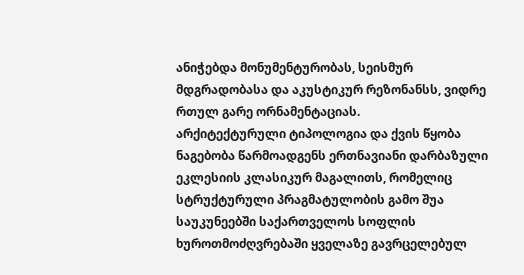ანიჭებდა მონუმენტურობას, სეისმურ მდგრადობასა და აკუსტიკურ რეზონანსს, ვიდრე რთულ გარე ორნამენტაციას.
არქიტექტურული ტიპოლოგია და ქვის წყობა
ნაგებობა წარმოადგენს ერთნავიანი დარბაზული ეკლესიის კლასიკურ მაგალითს, რომელიც სტრუქტურული პრაგმატულობის გამო შუა საუკუნეებში საქართველოს სოფლის ხუროთმოძღვრებაში ყველაზე გავრცელებულ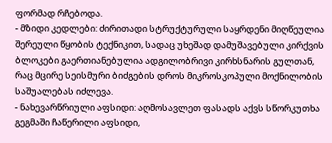ფორმად რჩებოდა.
- მზიდი კედლები: ძირითადი სტრუქტურული საყრდენი მიღწეულია შერეული წყობის ტექნიკით, სადაც უხეშად დამუშავებული კირქვის ბლოკები გაერთიანებულია ადგილობრივი კირხსნარის გულთან, რაც მცირე სეისმური ბიძგების დროს მიკროსკოპული მოქნილობის საშუალებას იძლევა.
- ნახევარწრიული აფსიდი: აღმოსავლეთ ფასადს აქვს სწორკუთხა გეგმაში ჩაწერილი აფსიდი,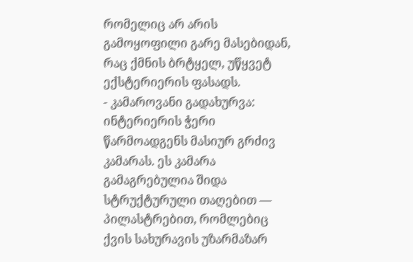რომელიც არ არის გამოყოფილი გარე მასებიდან, რაც ქმნის ბრტყელ, უწყვეტ ექსტერიერის ფასადს.
- კამაროვანი გადახურვა: ინტერიერის ჭერი წარმოადგენს მასიურ გრძივ კამარას. ეს კამარა გამაგრებულია შიდა სტრუქტურული თაღებით — პილასტრებით, რომლებიც ქვის სახურავის უზარმაზარ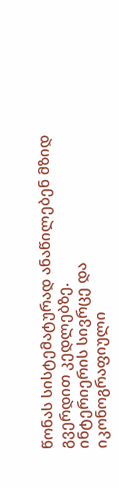წონას სისტემატურად ანაწილებენ მზიდ გვერდით კედლებზე.
ინტერიერის სივრცე და იკონოგრაფიული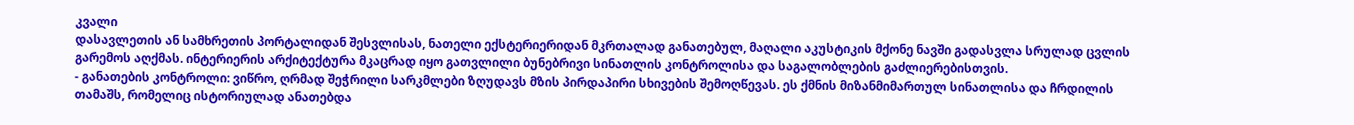კვალი
დასავლეთის ან სამხრეთის პორტალიდან შესვლისას, ნათელი ექსტერიერიდან მკრთალად განათებულ, მაღალი აკუსტიკის მქონე ნავში გადასვლა სრულად ცვლის გარემოს აღქმას. ინტერიერის არქიტექტურა მკაცრად იყო გათვლილი ბუნებრივი სინათლის კონტროლისა და საგალობლების გაძლიერებისთვის.
- განათების კონტროლი: ვიწრო, ღრმად შეჭრილი სარკმლები ზღუდავს მზის პირდაპირი სხივების შემოღწევას. ეს ქმნის მიზანმიმართულ სინათლისა და ჩრდილის თამაშს, რომელიც ისტორიულად ანათებდა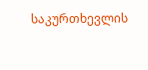საკურთხევლის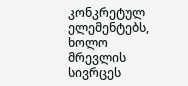კონკრეტულ ელემენტებს, ხოლო მრევლის სივრცეს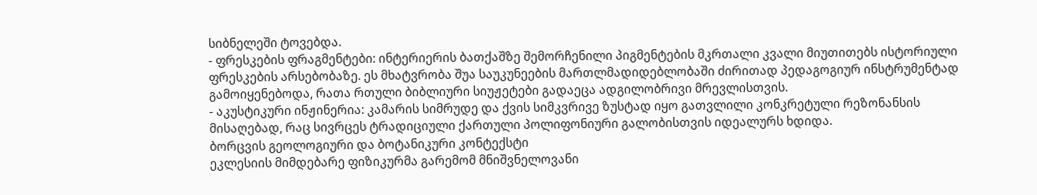სიბნელეში ტოვებდა.
- ფრესკების ფრაგმენტები: ინტერიერის ბათქაშზე შემორჩენილი პიგმენტების მკრთალი კვალი მიუთითებს ისტორიული ფრესკების არსებობაზე. ეს მხატვრობა შუა საუკუნეების მართლმადიდებლობაში ძირითად პედაგოგიურ ინსტრუმენტად გამოიყენებოდა, რათა რთული ბიბლიური სიუჟეტები გადაეცა ადგილობრივი მრევლისთვის.
- აკუსტიკური ინჟინერია: კამარის სიმრუდე და ქვის სიმკვრივე ზუსტად იყო გათვლილი კონკრეტული რეზონანსის მისაღებად, რაც სივრცეს ტრადიციული ქართული პოლიფონიური გალობისთვის იდეალურს ხდიდა.
ბორცვის გეოლოგიური და ბოტანიკური კონტექსტი
ეკლესიის მიმდებარე ფიზიკურმა გარემომ მნიშვნელოვანი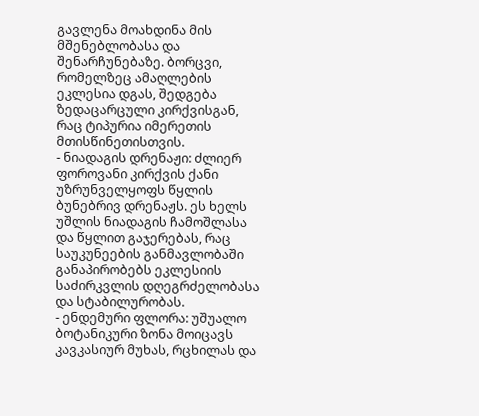გავლენა მოახდინა მის მშენებლობასა და შენარჩუნებაზე. ბორცვი, რომელზეც ამაღლების ეკლესია დგას, შედგება ზედაცარცული კირქვისგან, რაც ტიპურია იმერეთის მთისწინეთისთვის.
- ნიადაგის დრენაჟი: ძლიერ ფოროვანი კირქვის ქანი უზრუნველყოფს წყლის ბუნებრივ დრენაჟს. ეს ხელს უშლის ნიადაგის ჩამოშლასა და წყლით გაჯერებას, რაც საუკუნეების განმავლობაში განაპირობებს ეკლესიის საძირკვლის დღეგრძელობასა და სტაბილურობას.
- ენდემური ფლორა: უშუალო ბოტანიკური ზონა მოიცავს კავკასიურ მუხას, რცხილას და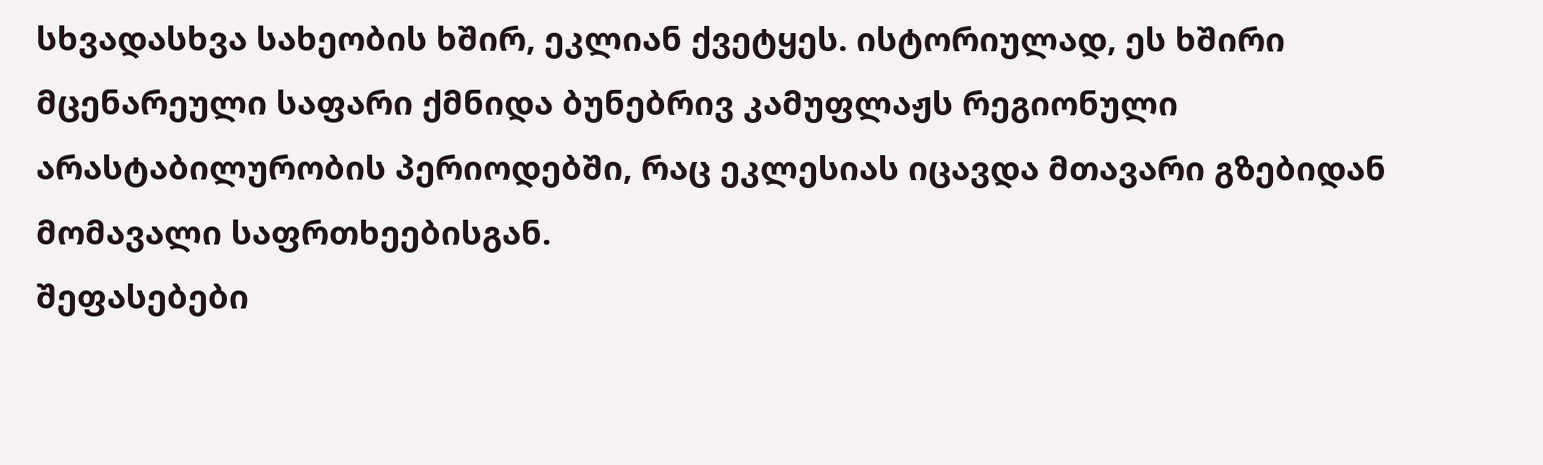სხვადასხვა სახეობის ხშირ, ეკლიან ქვეტყეს. ისტორიულად, ეს ხშირი მცენარეული საფარი ქმნიდა ბუნებრივ კამუფლაჟს რეგიონული არასტაბილურობის პერიოდებში, რაც ეკლესიას იცავდა მთავარი გზებიდან მომავალი საფრთხეებისგან.
შეფასებები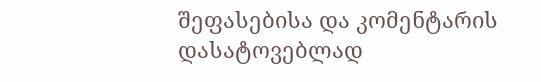შეფასებისა და კომენტარის დასატოვებლად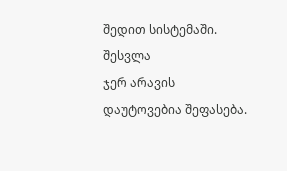შედით სისტემაში. შესვლა
ჯერ არავის დაუტოვებია შეფასება.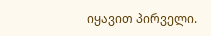იყავით პირველი.